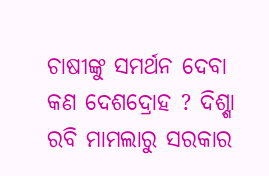ଚାଷୀଙ୍କୁ ସମର୍ଥନ ଦେବା କଣ ଦେଶଦ୍ରୋହ ? ଦିଶ୍ଶା ରବି ମାମଲାରୁ ସରକାର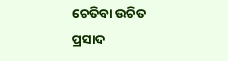ଚେତିବା ଉଚିତ
ପ୍ରସାଦ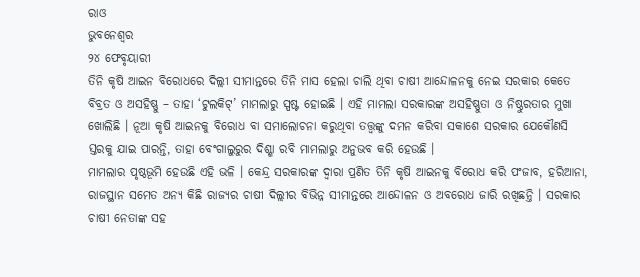ରାଓ
ଭୁବନେଶ୍ୱର
୨୪ ଫେବୃୟାରୀ
ତିନି କୃଷି ଆଇନ ବିରୋଧରେ ଦିଲ୍ଲୀ ସୀମାନ୍ତରେ ତିନି ମାସ ହେଲା ଚାଲି ଥିବା ଚାଷୀ ଆନ୍ଦୋଳନକୁ ନେଇ ସରକାର କେତେ ବିବ୍ରତ ଓ ଅସହିଷ୍ଣୁ – ତାହା ‘ଟୁଲକିଟ୍’ ମାମଲାରୁ ସ୍ପଷ୍ଟ ହୋଇଛି । ଏହି ମାମଲା ସରକାରଙ୍କ ଅସହିଷ୍ଣୁତା ଓ ନିଷ୍ଠୁରତାର ମୁଖା ଖୋଲିଛି । ନୂଆ କୃଷି ଆଇନକୁ ବିରୋଧ ବା ସମାଲୋଚନା କରୁଥିବା ତତ୍ତ୍ୱଙ୍କୁ ଦମନ କରିବା ସକାଶେ ସରକାର ଯେକୌଣସି ସ୍ତରକୁ ଯାଇ ପାରନ୍ତି, ତାହା ବେଂଗାଲୁରୁର ଦିଶ୍ଶା ରବି ମାମଲାରୁ ଅନୁଭବ କରି ହେଉଛି ।
ମାମଲାର ପୃଷ୍ଠଭୂମି ହେଉଛି ଏହି ଭଳି । କେନ୍ଦ୍ର ସରକାରଙ୍କ ଦ୍ୱାରା ପ୍ରଣିତ ତିନି କୃଷି ଆଇନକୁ ବିରୋଧ କରି ପଂଜାବ, ହରିଆନା, ରାଜସ୍ଥାନ ସମେତ ଅନ୍ୟ କିଛି ରାଜ୍ୟର ଚାଷୀ ଦିଲ୍ଲୀର ବିଭିନ୍ନ ସୀମାନ୍ତରେ ଆନ୍ଦୋଳନ ଓ ଅବରୋଧ ଜାରି ରଖିଛନ୍ତି । ସରକାର ଚାଷୀ ନେତାଙ୍କ ସହ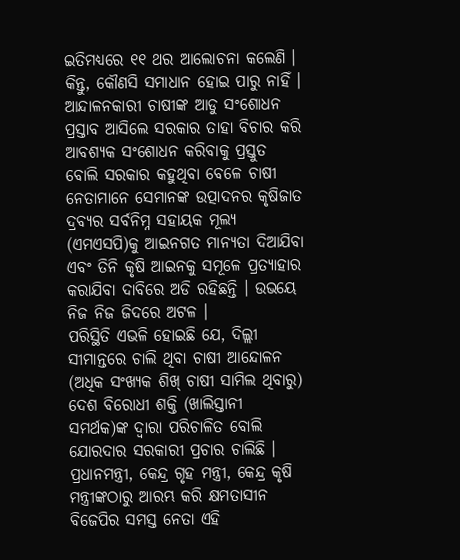ଇତିମଧ୍ୟରେ ୧୧ ଥର ଆଲୋଚନା କଲେଣି । କିନ୍ତୁ, କୌଣସି ସମାଧାନ ହୋଇ ପାରୁ ନାହିଁ । ଆନ୍ଦାଳନକାରୀ ଚାଷୀଙ୍କ ଆଡୁ ସଂଶୋଧନ ପ୍ରସ୍ତାବ ଆସିଲେ ସରକାର ତାହା ବିଚାର କରି ଆବଶ୍ୟକ ସଂଶୋଧନ କରିବାକୁ ପ୍ରସ୍ତୁତ ବୋଲି ସରକାର କହୁଥିବା ବେଳେ ଚାଷୀ ନେତାମାନେ ସେମାନଙ୍କ ଉତ୍ପାଦନର କୃଷିଜାତ ଦ୍ରବ୍ୟର ସର୍ବନିମ୍ନ ସହାୟକ ମୂଲ୍ୟ (ଏମଏସପି)କୁ ଆଇନଗତ ମାନ୍ୟତା ଦିଆଯିବା ଏବଂ ତିନି କୃଷି ଆଇନକୁ ସମୂଳେ ପ୍ରତ୍ୟାହାର କରାଯିବା ଦାବିରେ ଅଡି ରହିଛନ୍ତି । ଉଭୟେ ନିଜ ନିଜ ଜିଦରେ ଅଟଳ ।
ପରିସ୍ଥିତି ଏଭଳି ହୋଇଛି ଯେ, ଦିଲ୍ଲୀ ସୀମାନ୍ତରେ ଚାଲି ଥିବା ଚାଷୀ ଆନ୍ଦୋଳନ (ଅଧିକ ସଂଖ୍ୟକ ଶିଖ୍ ଚାଷୀ ସାମିଲ ଥିବାରୁ) ଦେଶ ବିରୋଧୀ ଶକ୍ତି (ଖାଲିସ୍ତାନୀ ସମର୍ଥକ)ଙ୍କ ଦ୍ୱାରା ପରିଚାଳିତ ବୋଲି ଯୋରଦାର ସରକାରୀ ପ୍ରଚାର ଚାଲିଛି । ପ୍ରଧାନମନ୍ତ୍ରୀ, କେନ୍ଦ୍ର ଗୃହ ମନ୍ତ୍ରୀ, କେନ୍ଦ୍ର କୃଷି ମନ୍ତ୍ରୀଙ୍କଠାରୁ ଆରମ୍ଭ କରି କ୍ଷମତାସୀନ ବିଜେପିର ସମସ୍ତ ନେତା ଏହି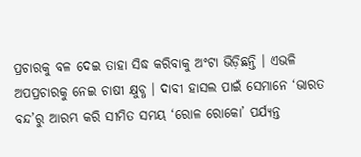ପ୍ରଚାରକୁ ବଳ ଦେଇ ତାହା ସିଦ୍ଧ କରିବାକୁ ଅଂଟା ଭିଡ଼ିଛନ୍ତି । ଏଭଳି ଅପପ୍ରଚାରକୁ ନେଇ ଚାଷୀ କ୍ଷୁବ୍ଧ । ଦାବୀ ହାସଲ ପାଇଁ ସେମାନେ ‘ଭାରତ ବନ୍ଦ’ରୁ ଆରମ୍ଭ କରି ସୀମିତ ସମୟ ‘ରୋଳ ରୋକୋ’ ପର୍ଯ୍ୟନ୍ତ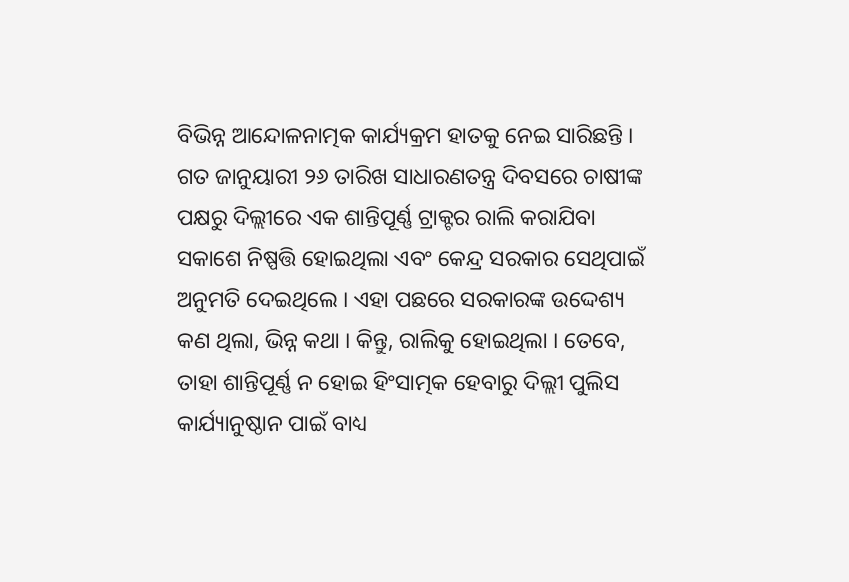ବିଭିନ୍ନ ଆନ୍ଦୋଳନାତ୍ମକ କାର୍ଯ୍ୟକ୍ରମ ହାତକୁ ନେଇ ସାରିଛନ୍ତି । ଗତ ଜାନୁୟାରୀ ୨୬ ତାରିଖ ସାଧାରଣତନ୍ତ୍ର ଦିବସରେ ଚାଷୀଙ୍କ ପକ୍ଷରୁ ଦିଲ୍ଲୀରେ ଏକ ଶାନ୍ତିପୂର୍ଣ୍ଣ ଟ୍ରାକ୍ଟର ରାଲି କରାଯିବା ସକାଶେ ନିଷ୍ପତ୍ତି ହୋଇଥିଲା ଏବଂ କେନ୍ଦ୍ର ସରକାର ସେଥିପାଇଁ ଅନୁମତି ଦେଇଥିଲେ । ଏହା ପଛରେ ସରକାରଙ୍କ ଉଦ୍ଦେଶ୍ୟ କଣ ଥିଲା, ଭିନ୍ନ କଥା । କିନ୍ତୁ, ରାଲିକୁ ହୋଇଥିଲା । ତେବେ, ତାହା ଶାନ୍ତିପୂର୍ଣ୍ଣ ନ ହୋଇ ହିଂସାତ୍ମକ ହେବାରୁ ଦିଲ୍ଲୀ ପୁଲିସ କାର୍ଯ୍ୟାନୁଷ୍ଠାନ ପାଇଁ ବାଧ୍ୟ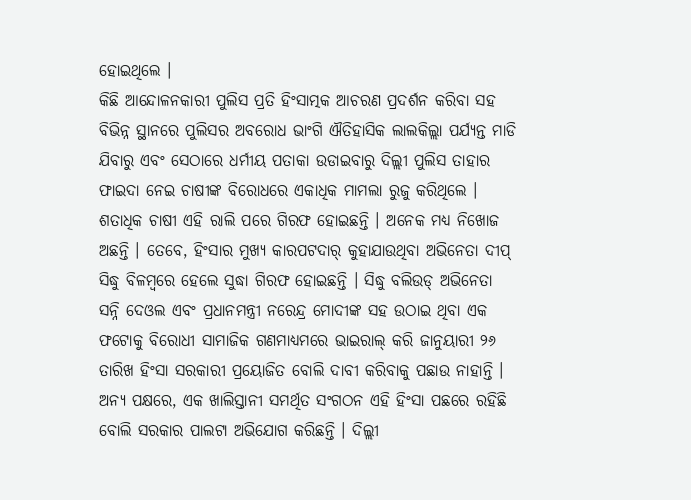ହୋଇଥିଲେ ।
କିଛି ଆନ୍ଦୋଳନକାରୀ ପୁଲିସ ପ୍ରତି ହିଂସାତ୍ମକ ଆଚରଣ ପ୍ରଦର୍ଶନ କରିବା ସହ ବିଭିନ୍ନ ସ୍ଥାନରେ ପୁଲିସର ଅବରୋଧ ଭାଂଗି ଐତିହାସିକ ଲାଲକିଲ୍ଲା ପର୍ଯ୍ୟନ୍ତ ମାଡି ଯିବାରୁ ଏବଂ ସେଠାରେ ଧର୍ମୀୟ ପତାକା ଉଡାଇବାରୁ ଦିଲ୍ଲୀ ପୁଲିସ ତାହାର ଫାଇଦା ନେଇ ଚାଷୀଙ୍କ ବିରୋଧରେ ଏକାଧିକ ମାମଲା ରୁଜୁ କରିଥିଲେ । ଶତାଧିକ ଚାଷୀ ଏହି ରାଲି ପରେ ଗିରଫ ହୋଇଛନ୍ତି । ଅନେକ ମଧ୍ୟ ନିଖୋଜ ଅଛନ୍ତି । ତେବେ, ହିଂସାର ମୁଖ୍ୟ କାରପଟଦାର୍ କୁହାଯାଉଥିବା ଅଭିନେତା ଦୀପ୍ ସିଦ୍ଧୁ ବିଳମ୍ବରେ ହେଲେ ସୁଦ୍ଧା ଗିରଫ ହୋଇଛନ୍ତି । ସିଦ୍ଧୁ ବଲିଉଡ୍ ଅଭିନେତା ସନ୍ନି ଦେଓଲ ଏବଂ ପ୍ରଧାନମନ୍ତ୍ରୀ ନରେନ୍ଦ୍ର ମୋଦୀଙ୍କ ସହ ଉଠାଇ ଥିବା ଏକ ଫଟୋକୁ ବିରୋଧୀ ସାମାଜିକ ଗଣମାଧ୍ୟମରେ ଭାଇରାଲ୍ କରି ଜାନୁୟାରୀ ୨୬ ତାରିଖ ହିଂସା ସରକାରୀ ପ୍ରୟୋଜିତ ବୋଲି ଦାବୀ କରିବାକୁ ପଛାଉ ନାହାନ୍ତି । ଅନ୍ୟ ପକ୍ଷରେ, ଏକ ଖାଲିସ୍ତାନୀ ସମର୍ଥିତ ସଂଗଠନ ଏହି ହିଂସା ପଛରେ ରହିଛି ବୋଲି ସରକାର ପାଲଟା ଅଭିଯୋଗ କରିଛନ୍ତି । ଦିଲ୍ଲୀ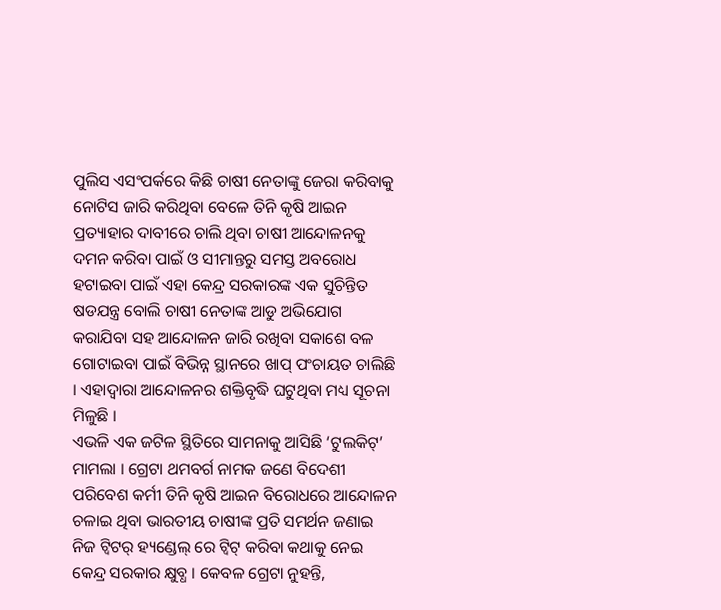ପୁଲିସ ଏସଂପର୍କରେ କିଛି ଚାଷୀ ନେତାଙ୍କୁ ଜେରା କରିବାକୁ ନୋଟିସ ଜାରି କରିଥିବା ବେଳେ ତିନି କୃଷି ଆଇନ ପ୍ରତ୍ୟାହାର ଦାବୀରେ ଚାଲି ଥିବା ଚାଷୀ ଆନ୍ଦୋଳନକୁ ଦମନ କରିବା ପାଇଁ ଓ ସୀମାନ୍ତରୁ ସମସ୍ତ ଅବରୋଧ ହଟାଇବା ପାଇଁ ଏହା କେନ୍ଦ୍ର ସରକାରଙ୍କ ଏକ ସୁଚିନ୍ତିତ ଷଡଯନ୍ତ୍ର ବୋଲି ଚାଷୀ ନେତାଙ୍କ ଆଡୁ ଅଭିଯୋଗ କରାଯିବା ସହ ଆନ୍ଦୋଳନ ଜାରି ରଖିବା ସକାଶେ ବଳ ଗୋଟାଇବା ପାଇଁ ବିଭିନ୍ନ ସ୍ଥାନରେ ଖାପ୍ ପଂଚାୟତ ଚାଲିଛି । ଏହାଦ୍ୱାରା ଆନ୍ଦୋଳନର ଶକ୍ତିବୃଦ୍ଧି ଘଟୁଥିବା ମଧ୍ୟ ସୂଚନା ମିଳୁଛି ।
ଏଭଳି ଏକ ଜଟିଳ ସ୍ଥିତିରେ ସାମନାକୁ ଆସିଛି ‘ଟୁଲକିଟ୍’ ମାମଲା । ଗ୍ରେଟା ଥମବର୍ଗ ନାମକ ଜଣେ ବିଦେଶୀ ପରିବେଶ କର୍ମୀ ତିନି କୃଷି ଆଇନ ବିରୋଧରେ ଆନ୍ଦୋଳନ ଚଳାଇ ଥିବା ଭାରତୀୟ ଚାଷୀଙ୍କ ପ୍ରତି ସମର୍ଥନ ଜଣାଇ ନିଜ ଟ୍ୱିଟର୍ ହ୍ୟଣ୍ଡେଲ୍ ରେ ଟ୍ୱିଟ୍ କରିବା କଥାକୁ ନେଇ କେନ୍ଦ୍ର ସରକାର କ୍ଷୁବ୍ଧ । କେବଳ ଗ୍ରେଟା ନୁହନ୍ତି,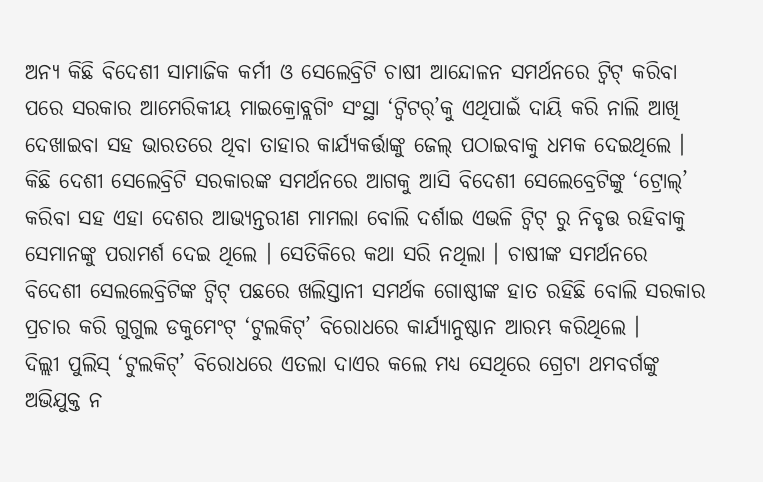ଅନ୍ୟ କିଛି ବିଦେଶୀ ସାମାଜିକ କର୍ମୀ ଓ ସେଲେବ୍ରିଟି ଚାଷୀ ଆନ୍ଦୋଳନ ସମର୍ଥନରେ ଟ୍ୱିଟ୍ କରିବା ପରେ ସରକାର ଆମେରିକୀୟ ମାଇକ୍ରୋବ୍ଲଗିଂ ସଂସ୍ଥା ‘ଟ୍ୱିଟର୍’କୁ ଏଥିପାଇଁ ଦାୟି କରି ନାଲି ଆଖି ଦେଖାଇବା ସହ ଭାରତରେ ଥିବା ତାହାର କାର୍ଯ୍ୟକର୍ତ୍ତାଙ୍କୁ ଜେଲ୍ ପଠାଇବାକୁ ଧମକ ଦେଇଥିଲେ । କିଛି ଦେଶୀ ସେଲେବ୍ରିଟି ସରକାରଙ୍କ ସମର୍ଥନରେ ଆଗକୁ ଆସି ବିଦେଶୀ ସେଲେବ୍ରେଟିଙ୍କୁ ‘ଟ୍ରୋଲ୍’ କରିବା ସହ ଏହା ଦେଶର ଆଭ୍ୟନ୍ତରୀଣ ମାମଲା ବୋଲି ଦର୍ଶାଇ ଏଭଳି ଟ୍ୱିଟ୍ ରୁ ନିବୃତ୍ତ ରହିବାକୁ ସେମାନଙ୍କୁ ପରାମର୍ଶ ଦେଇ ଥିଲେ । ସେତିକିରେ କଥା ସରି ନଥିଲା । ଚାଷୀଙ୍କ ସମର୍ଥନରେ ବିଦେଶୀ ସେଲଲେବ୍ରିଟିଙ୍କ ଟ୍ୱିଟ୍ ପଛରେ ଖଲିସ୍ତାନୀ ସମର୍ଥକ ଗୋଷ୍ଠୀଙ୍କ ହାତ ରହିଛି ବୋଲି ସରକାର ପ୍ରଚାର କରି ଗୁଗୁଲ ଡକୁମେଂଟ୍ ‘ଟୁଲକିଟ୍’ ବିରୋଧରେ କାର୍ଯ୍ୟାନୁଷ୍ଠାନ ଆରମ୍ଭ କରିଥିଲେ ।
ଦିଲ୍ଲୀ ପୁଲିସ୍ ‘ଟୁଲକିଟ୍’ ବିରୋଧରେ ଏତଲା ଦାଏର କଲେ ମଧ୍ୟ ସେଥିରେ ଗ୍ରେଟା ଥମବର୍ଗଙ୍କୁ ଅଭିଯୁକ୍ତ ନ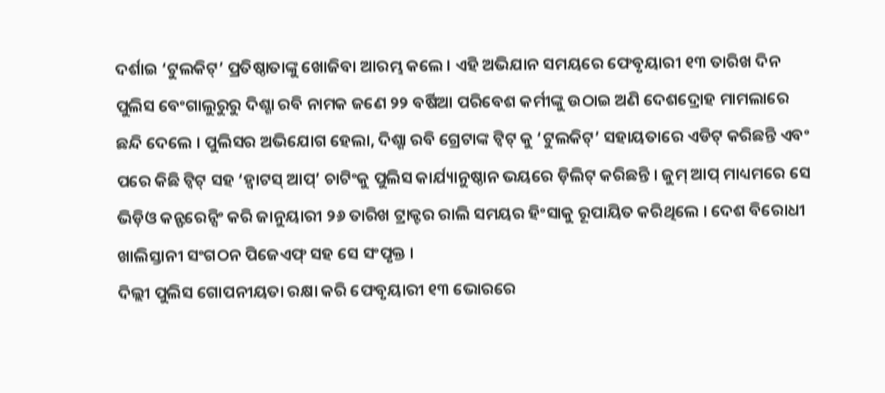ଦର୍ଶାଇ ‘ଟୁଲକିଟ୍’ ପ୍ରତିଷ୍ଠାତାଙ୍କୁ ଖୋଜିବା ଆରମ୍ଭ କଲେ । ଏହି ଅଭିଯାନ ସମୟରେ ଫେବୃୟାରୀ ୧୩ ତାରିଖ ଦିନ ପୁଲିସ ବେଂଗାଲୁରୁରୁ ଦିଶ୍ଶା ରବି ନାମକ ଜଣେ ୨୨ ବର୍ଷିଆ ପରିବେଶ କର୍ମୀଙ୍କୁ ଉଠାଇ ଅଣି ଦେଶଦ୍ରୋହ ମାମଲାରେ ଛନ୍ଦି ଦେଲେ । ପୁଲିସର ଅଭିଯୋଗ ହେଲା, ଦିଶ୍ଶା ରବି ଗ୍ରେଟାଙ୍କ ଟ୍ୱିଟ୍ କୁ ‘ଟୁଲକିଟ୍’ ସହାୟତାରେ ଏଡିଟ୍ କରିଛନ୍ତି ଏବଂ ପରେ କିଛି ଟ୍ୱିଟ୍ ସହ ‘ହ୍ୱାଟସ୍ ଆପ୍’ ଚାଟିଂକୁ ପୁଲିସ କାର୍ଯ୍ୟାନୁଷ୍ଠାନ ଭୟରେ ଡ଼ିଲିଟ୍ କରିଛନ୍ତି । ଜୁମ୍ ଆପ୍ ମାଧ୍ୟମରେ ସେ ଭିଡ଼ିଓ କନ୍ଫରେନ୍ସିଂ କରି ଜାନୁୟାରୀ ୨୬ ତାରିଖ ଟ୍ରାକ୍ଟର ରାଲି ସମୟର ହିଂସାକୁ ରୂପାୟିତ କରିଥିଲେ । ଦେଶ ବିରୋଧୀ ଖାଲିସ୍ତାନୀ ସଂଗଠନ ପିଜେଏଫ୍ ସହ ସେ ସଂପୃକ୍ତ ।
ଦିଲ୍ଲୀ ପୁଲିସ ଗୋପନୀୟତା ରକ୍ଷା କରି ଫେବୃୟାରୀ ୧୩ ଭୋରରେ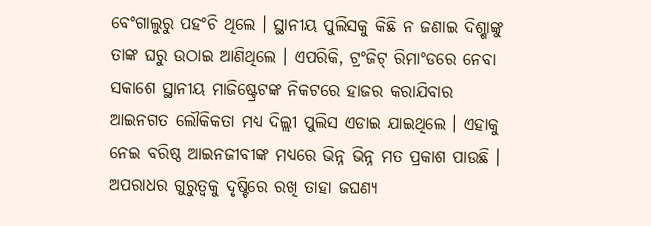ବେଂଗାଲୁରୁ ପହଂଚି ଥିଲେ । ସ୍ଥାନୀୟ ପୁଲିସକୁ କିଛି ନ ଜଣାଇ ଦିଶ୍ଶାଙ୍କୁ ତାଙ୍କ ଘରୁ ଉଠାଇ ଆଣିଥିଲେ । ଏପରିକି, ଟ୍ରଂଜିଟ୍ ରିମାଂଡରେ ନେବା ସକାଶେ ସ୍ଥାନୀୟ ମାଜିଷ୍ଟ୍ରେଟଙ୍କ ନିକଟରେ ହାଜର କରାଯିବାର ଆଇନଗତ ଲୌକିକତା ମଧ୍ୟ ଦିଲ୍ଲୀ ପୁଲିସ ଏଡାଇ ଯାଇଥିଲେ । ଏହାକୁ ନେଇ ବରିଷ୍ଠ ଆଇନଜୀବୀଙ୍କ ମଧ୍ୟରେ ଭିନ୍ନ ଭିନ୍ନ ମତ ପ୍ରକାଶ ପାଉଛି । ଅପରାଧର ଗୁରୁତ୍ୱକୁ ଦୃଷ୍ଟିରେ ରଖି ତାହା ଜଘଣ୍ୟ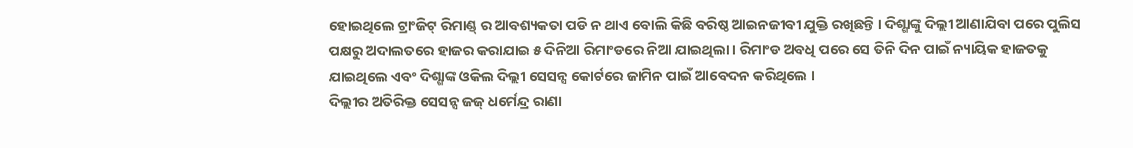ହୋଇଥିଲେ ଟ୍ରାଂଜିଟ୍ ରିମାଣ୍ଡ୍ ର ଆବଶ୍ୟକତା ପଡି ନ ଥାଏ ବୋଲି କିଛି ବରିଷ୍ଠ ଆଇନଜୀବୀ ଯୁକ୍ତି ରଖିଛନ୍ତି । ଦିଶ୍ଶାଙ୍କୁ ଦିଲ୍ଲୀ ଆଣାଯିବା ପରେ ପୁଲିସ ପକ୍ଷରୁ ଅଦାଲତରେ ହାଜର କରାଯାଇ ୫ ଦିନିଆ ରିମାଂଡରେ ନିଆ ଯାଇଥିଲା । ରିମାଂଡ ଅବଧି ପରେ ସେ ତିନି ଦିନ ପାଇଁ ନ୍ୟାୟିକ ହାଜତକୁ ଯାଇଥିଲେ ଏବଂ ଦିଶ୍ଶାଙ୍କ ଓକିଲ ଦିଲ୍ଲୀ ସେସନ୍ସ କୋର୍ଟରେ ଜାମିନ ପାଇଁ ଆବେଦନ କରିଥିଲେ ।
ଦିଲ୍ଲୀର ଅତିରିକ୍ତ ସେସନ୍ସ ଜଜ୍ ଧର୍ମେନ୍ଦ୍ର ରାଣା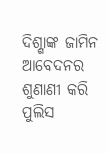ଦିଶ୍ଶାଙ୍କ ଜାମିନ ଆବେଦନର ଶୁଣାଣୀ କରି ପୁଲିସ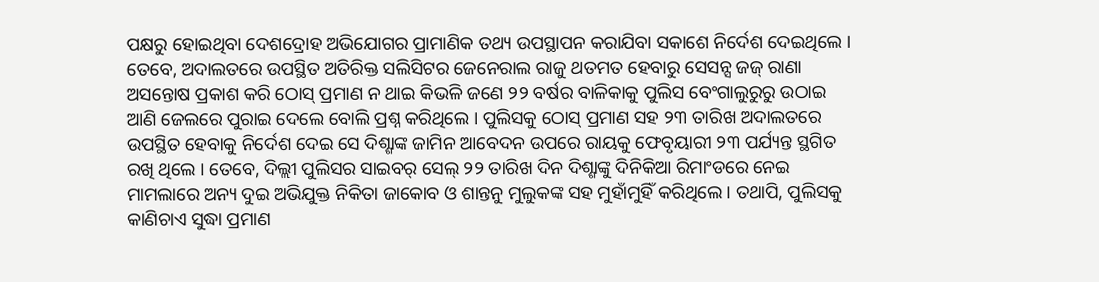ପକ୍ଷରୁ ହୋଇଥିବା ଦେଶଦ୍ରୋହ ଅଭିଯୋଗର ପ୍ରାମାଣିକ ତଥ୍ୟ ଉପସ୍ଥାପନ କରାଯିବା ସକାଶେ ନିର୍ଦେଶ ଦେଇଥିଲେ । ତେବେ, ଅଦାଲତରେ ଉପସ୍ଥିତ ଅତିରିକ୍ତ ସଲିସିଟର ଜେନେରାଲ ରାଜୁ ଥତମତ ହେବାରୁ ସେସନ୍ସ ଜଜ୍ ରାଣା ଅସନ୍ତୋଷ ପ୍ରକାଶ କରି ଠୋସ୍ ପ୍ରମାଣ ନ ଥାଇ କିଭଳି ଜଣେ ୨୨ ବର୍ଷର ବାଳିକାକୁ ପୁଲିସ ବେଂଗାଲୁରୁରୁ ଉଠାଇ ଆଣି ଜେଲରେ ପୁରାଇ ଦେଲେ ବୋଲି ପ୍ରଶ୍ନ କରିଥିଲେ । ପୁଲିସକୁ ଠୋସ୍ ପ୍ରମାଣ ସହ ୨୩ ତାରିଖ ଅଦାଲତରେ ଉପସ୍ଥିତ ହେବାକୁ ନିର୍ଦେଶ ଦେଇ ସେ ଦିଶ୍ଶାଙ୍କ ଜାମିନ ଆବେଦନ ଉପରେ ରାୟକୁ ଫେବୃୟାରୀ ୨୩ ପର୍ଯ୍ୟନ୍ତ ସ୍ଥଗିତ ରଖି ଥିଲେ । ତେବେ, ଦିଲ୍ଲୀ ପୁଲିସର ସାଇବର୍ ସେଲ୍ ୨୨ ତାରିଖ ଦିନ ଦିଶ୍ଶାଙ୍କୁ ଦିନିକିଆ ରିମାଂଡରେ ନେଇ ମାମଲାରେ ଅନ୍ୟ ଦୁଇ ଅଭିଯୁକ୍ତ ନିକିତା ଜାକୋବ ଓ ଶାନ୍ତନୁ ମୁଲୁକଙ୍କ ସହ ମୁହାଁମୁହିଁ କରିଥିଲେ । ତଥାପି, ପୁଲିସକୁ କାଣିଚାଏ ସୁଦ୍ଧା ପ୍ରମାଣ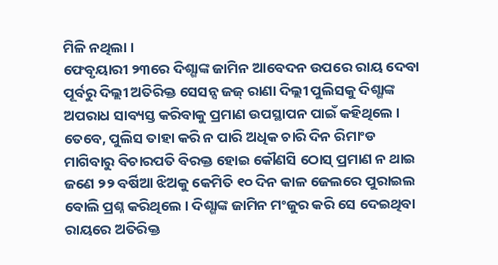ମିଳି ନଥିଲା ।
ଫେବୃୟାରୀ ୨୩ରେ ଦିଶ୍ଶାଙ୍କ ଜାମିନ ଆବେଦନ ଉପରେ ରାୟ ଦେବା ପୂର୍ବରୁ ଦିଲ୍ଲୀ ଅତିରିକ୍ତ ସେସନ୍ସ ଜଜ୍ ରାଣା ଦିଲ୍ଲୀ ପୁଲିସକୁ ଦିଶ୍ଶାଙ୍କ ଅପରାଧ ସାବ୍ୟସ୍ତ କରିବାକୁ ପ୍ରମାଣ ଉପସ୍ଥାପନ ପାଇଁ କହିଥିଲେ । ତେବେ, ପୁଲିସ ତାହା କରି ନ ପାରି ଅଧିକ ଚାରି ଦିନ ରିମାଂଡ ମାଗିବାରୁ ବିଚାରପତି ବିରକ୍ତ ହୋଇ କୌଣସି ଠୋସ୍ ପ୍ରମାଣ ନ ଥାଇ ଜଣେ ୨୨ ବର୍ଷିଆ ଝିଅକୁ କେମିତି ୧୦ ଦିନ କାଳ ଜେଲରେ ପୁରାଇଲ ବୋଲି ପ୍ରଶ୍ନ କରିଥିଲେ । ଦିଶ୍ଶାଙ୍କ ଜାମିନ ମଂଜୁର କରି ସେ ଦେଇଥିବା ରାୟରେ ଅତିରିକ୍ତ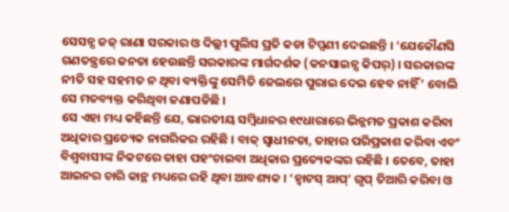ସେସନ୍ସ ଜଜ୍ ରାଣା ସରକାର ଓ ଦିଲ୍ଲୀ ପୁଲିସ ପ୍ରତି କଡା ଟିପ୍ପଣୀ ଦେଇଛନ୍ତି । ‘ଯେକୌଣସି ଗଣତନ୍ତ୍ରରେ ଜନତା ହେଉଛନ୍ତି ସରକାରଙ୍କ ମାର୍ଗଦର୍ଶକ (କନସାଇନ୍ସ କିପର୍) । ସରକାରଙ୍କ ନୀତି ସହ ସହମତ ନ ଥିବା ବ୍ୟକ୍ତିଙ୍କୁ ସେମିତି ଜେଲରେ ପୁରାଇ ଦେଇ ହେବ ନାହିଁ’ ବୋଲି ସେ ମତବ୍ୟକ୍ତ କରିଥିବା ଜଣାପଡିଛି ।
ସେ ଏହା ମଧ୍ୟ କହିଛନ୍ତି ଯେ, ଭାରତୀୟ ସମ୍ବିଧାନର ୧୯ଧାରାରେ ଭିନ୍ନମତ ପ୍ରକାଶ କରିବା ଅଧିକାର ପ୍ରତ୍ୟେକ ନାଗରିକର ରହିଛି । ବାକ୍ ସ୍ୱାଧୀନତା, ତାହାର ପରିପ୍ରକାଶ କରିବା ଏବଂ ବିଶ୍ୱବାସୀଙ୍କ ନିକଟରେ ତାହା ପହଂଚାଇବା ଅଧିକାର ପ୍ରତ୍ୟେକଙ୍କର ରହିଛି । ତେବେ, ତାହା ଆଇନର ଚାରି କାନ୍ଥ ମଧ୍ୟରେ ରହି ଥିବା ଆବଶ୍ୟକ । ‘ହ୍ୱାଟସ୍ ଆପ୍’ ଗୃପ୍ ତିଆରି କରିବା ଓ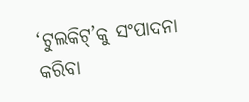‘ଟୁଲକିଟ୍’କୁ ସଂପାଦନା କରିବା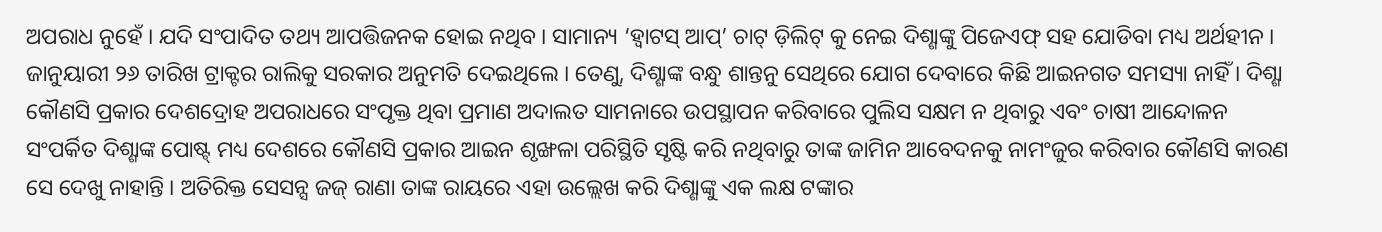ଅପରାଧ ନୁହେଁ । ଯଦି ସଂପାଦିତ ତଥ୍ୟ ଆପତ୍ତିଜନକ ହୋଇ ନଥିବ । ସାମାନ୍ୟ ‘ହ୍ୱାଟସ୍ ଆପ୍’ ଚାଟ୍ ଡ଼ିଲିଟ୍ କୁ ନେଇ ଦିଶ୍ଶାଙ୍କୁ ପିଜେଏଫ୍ ସହ ଯୋଡିବା ମଧ୍ୟ ଅର୍ଥହୀନ । ଜାନୁୟାରୀ ୨୬ ତାରିଖ ଟ୍ରାକ୍ଟର ରାଲିକୁ ସରକାର ଅନୁମତି ଦେଇଥିଲେ । ତେଣୁ, ଦିଶ୍ଶାଙ୍କ ବନ୍ଧୁ ଶାନ୍ତନୁ ସେଥିରେ ଯୋଗ ଦେବାରେ କିଛି ଆଇନଗତ ସମସ୍ୟା ନାହିଁ । ଦିଶ୍ଶା କୌଣସି ପ୍ରକାର ଦେଶଦ୍ରୋହ ଅପରାଧରେ ସଂପୃକ୍ତ ଥିବା ପ୍ରମାଣ ଅଦାଲତ ସାମନାରେ ଉପସ୍ଥାପନ କରିବାରେ ପୁଲିସ ସକ୍ଷମ ନ ଥିବାରୁ ଏବଂ ଚାଷୀ ଆନ୍ଦୋଳନ ସଂପର୍କିତ ଦିଶ୍ଶାଙ୍କ ପୋଷ୍ଟ୍ ମଧ୍ୟ ଦେଶରେ କୌଣସି ପ୍ରକାର ଆଇନ ଶୃଙ୍ଖଳା ପରିସ୍ଥିତି ସୃଷ୍ଟି କରି ନଥିବାରୁ ତାଙ୍କ ଜାମିନ ଆବେଦନକୁ ନାମଂଜୁର କରିବାର କୌଣସି କାରଣ ସେ ଦେଖୁ ନାହାନ୍ତି । ଅତିରିକ୍ତ ସେସନ୍ସ ଜଜ୍ ରାଣା ତାଙ୍କ ରାୟରେ ଏହା ଉଲ୍ଲେଖ କରି ଦିଶ୍ଶାଙ୍କୁ ଏକ ଲକ୍ଷ ଟଙ୍କାର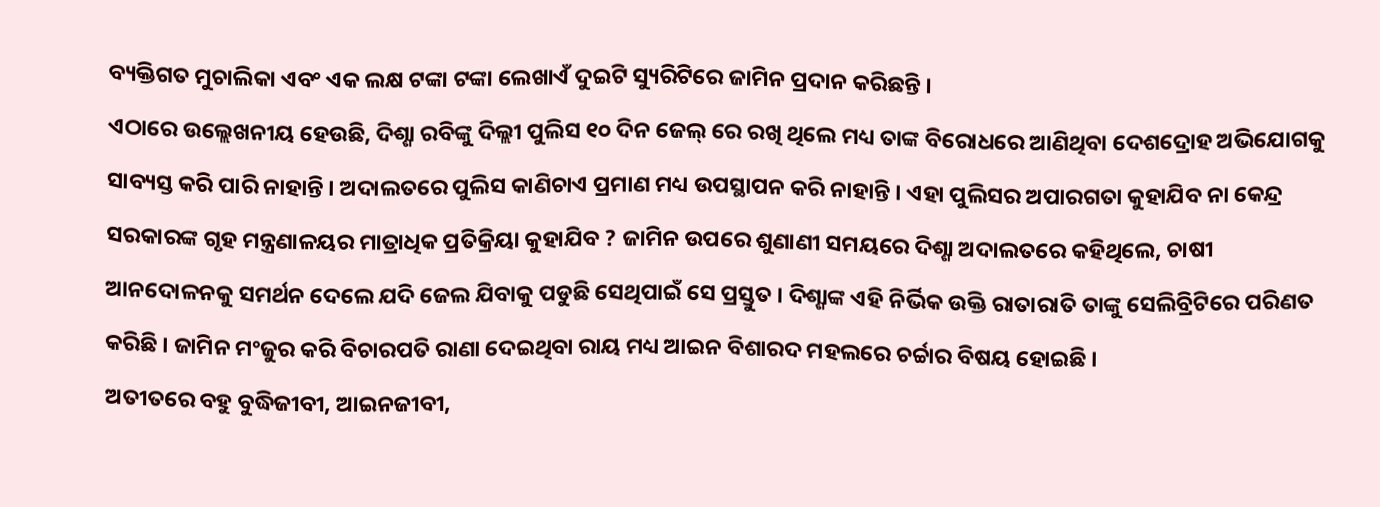ବ୍ୟକ୍ତିଗତ ମୁଚାଲିକା ଏବଂ ଏକ ଲକ୍ଷ ଟଙ୍କା ଟଙ୍କା ଲେଖାଏଁ ଦୁଇଟି ସ୍ୟୁରିଟିରେ ଜାମିନ ପ୍ରଦାନ କରିଛନ୍ତି ।
ଏଠାରେ ଉଲ୍ଲେଖନୀୟ ହେଉଛି, ଦିଶ୍ଶା ରବିଙ୍କୁ ଦିଲ୍ଲୀ ପୁଲିସ ୧୦ ଦିନ ଜେଲ୍ ରେ ରଖି ଥିଲେ ମଧ୍ୟ ତାଙ୍କ ବିରୋଧରେ ଆଣିଥିବା ଦେଶଦ୍ରୋହ ଅଭିଯୋଗକୁ ସାବ୍ୟସ୍ତ କରି ପାରି ନାହାନ୍ତି । ଅଦାଲତରେ ପୁଲିସ କାଣିଚାଏ ପ୍ରମାଣ ମଧ୍ୟ ଉପସ୍ଥାପନ କରି ନାହାନ୍ତି । ଏହା ପୁଲିସର ଅପାରଗତା କୁହାଯିବ ନା କେନ୍ଦ୍ର ସରକାରଙ୍କ ଗୃହ ମନ୍ତ୍ରଣାଳୟର ମାତ୍ରାଧିକ ପ୍ରତିକ୍ରିୟା କୁହାଯିବ ? ଜାମିନ ଉପରେ ଶୁଣାଣୀ ସମୟରେ ଦିଶ୍ଶା ଅଦାଲତରେ କହିଥିଲେ, ଚାଷୀ ଆନଦୋଳନକୁ ସମର୍ଥନ ଦେଲେ ଯଦି ଜେଲ ଯିବାକୁ ପଡୁଛି ସେଥିପାଇଁ ସେ ପ୍ରସ୍ତୁତ । ଦିଶ୍ଶାଙ୍କ ଏହି ନିର୍ଭିକ ଉକ୍ତି ରାତାରାତି ତାଙ୍କୁ ସେଲିବ୍ରିଟିରେ ପରିଣତ କରିଛି । ଜାମିନ ମଂଜୁର କରି ବିଚାରପତି ରାଣା ଦେଇଥିବା ରାୟ ମଧ୍ୟ ଆଇନ ବିଶାରଦ ମହଲରେ ଚର୍ଚ୍ଚାର ବିଷୟ ହୋଇଛି ।
ଅତୀତରେ ବହୁ ବୁଦ୍ଧିଜୀବୀ, ଆଇନଜୀବୀ,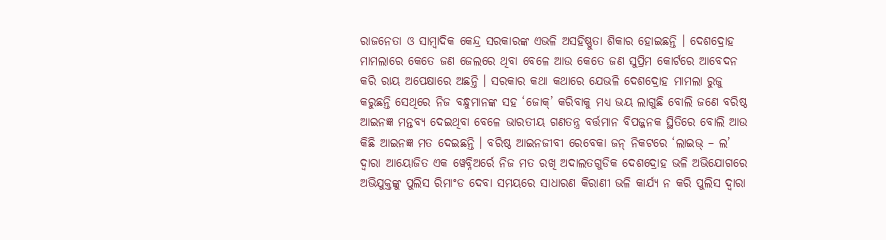ରାଜନେତା ଓ ସାମ୍ବାଦିକ କେନ୍ଦ୍ର ସରକାରଙ୍କ ଏଭଳି ଅସହିଷ୍ଣୁତା ଶିକାର ହୋଇଛନ୍ତି । ଦେଶଦ୍ରୋହ ମାମଲାରେ କେତେ ଜଣ ଜେଲରେ ଥିବା ବେଳେ ଆଉ କେତେ ଜଣ ସୁପ୍ରିମ କୋର୍ଟରେ ଆବେଦନ କରି ରାୟ ଅପେକ୍ଷାରେ ଅଛନ୍ତି । ସରକାର କଥା କଥାରେ ଯେଭଳି ଦେଶଦ୍ରୋହ ମାମଲା ରୁଜୁ କରୁଛନ୍ତି ସେଥିରେ ନିଜ ବନ୍ଧୁମାନଙ୍କ ସହ ‘ଜୋକ୍’ କରିବାକୁ ମଧ୍ୟ ଭୟ ଲାଗୁଛି ବୋଲି ଜଣେ ବରିଷ୍ଠ ଆଇନଜ୍ଞ ମନ୍ତବ୍ୟ ଦେଇଥିବା ବେଳେ ଭାରତୀୟ ଗଣତନ୍ତ୍ର ବର୍ତ୍ତମାନ ବିପଜ୍ଜନକ ସ୍ଥିତିରେ ବୋଲି ଆଉ କିଛି ଆଇନଜ୍ଞ ମତ ଦେଇଛନ୍ତି । ବରିଷ୍ଠ ଆଇନଜୀବୀ ରେବେକା ଜନ୍ ନିକଟରେ ‘ଲାଇଭ୍ – ଲ’ ଦ୍ୱାରା ଆୟୋଜିତ ଏକ ୱେବ୍ନିଅର୍ରେ ନିଜ ମତ ରଖି ଅଦାଲତଗୁଡିକ ଦେଶଦ୍ରୋହ ଭଳି ଅଭିଯୋଗରେ ଅଭିଯୁକ୍ତଙ୍କୁ ପୁଲିସ ରିମାଂଡ ଦେବା ସମୟରେ ସାଧାରଣ କିରାଣୀ ଭଳି କାର୍ଯ୍ୟ ନ କରି ପୁଲିସ ଦ୍ୱାରା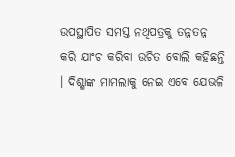ଉପସ୍ଥାପିତ ସମସ୍ତ ନଥିପତ୍ରକୁ ତନ୍ନତନ୍ନ କରି ଯାଂଚ କରିବା ଉଚିତ ବୋଲି କହିଛନ୍ତି । ଦିଶ୍ଶାଙ୍କ ମାମଲାକୁ ନେଇ ଏବେ ଯେଭଳି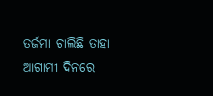ତର୍ଜମା ଚାଲିଛି ତାହା ଆଗାମୀ ଦିନରେ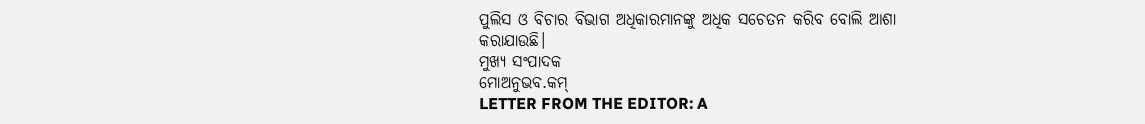ପୁଲିସ ଓ ବିଚାର ବିଭାଗ ଅଧିକାରମାନଙ୍କୁ ଅଧିକ ସଚେତନ କରିବ ବୋଲି ଆଶା କରାଯାଉଛି।
ମୁଖ୍ୟ ସଂପାଦକ
ମୋଅନୁଭବ.କମ୍
LETTER FROM THE EDITOR: A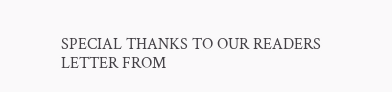SPECIAL THANKS TO OUR READERS
LETTER FROM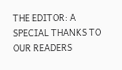THE EDITOR: A SPECIAL THANKS TO OUR READERS